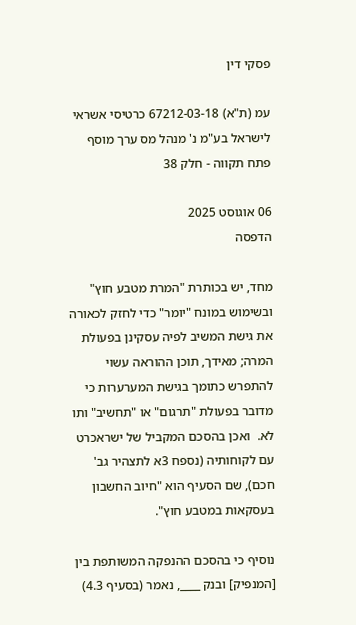פסקי דין

עמ (ת"א) 67212-03-18 כרטיסי אשראי לישראל בע"מ נ' מנהל מס ערך מוסף פתח תקווה - חלק 38

06 אוגוסט 2025
הדפסה

מחד, יש בכותרת "המרת מטבע חוץ" ובשימוש במונח "יומר" כדי לחזק לכאורה את גישת המשיב לפיה עסקינן בפעולת המרה; מאידך, תוכן ההוראה עשוי להתפרש כתומך בגישת המערערות כי מדובר בפעולת "תרגום" או "תחשיב" ותו לא.  ואכן בהסכם המקביל של ישראכרט עם לקוחותיה (נספח 3א לתצהיר גב' חכם), שם הסעיף הוא "חיוב החשבון בעסקאות במטבע חוץ".

נוסיף כי בהסכם ההנפקה המשותפת בין [המנפיק] ובנק ____, נאמר (בסעיף 4.3)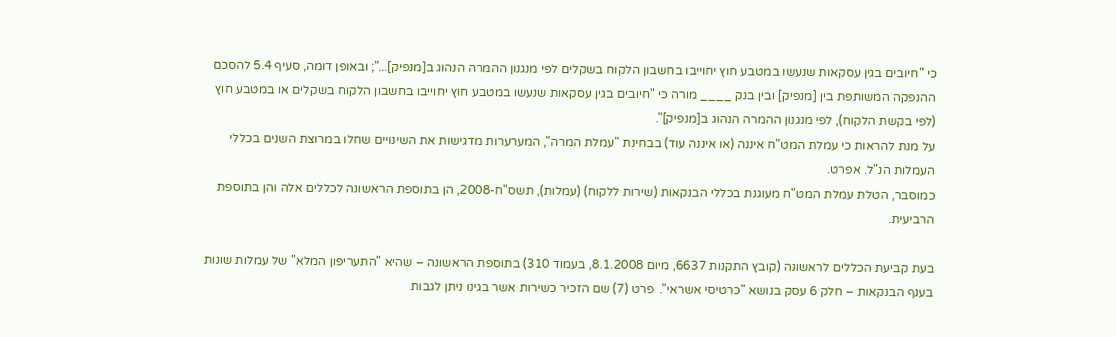כי "חיובים בגין עסקאות שנעשו במטבע חוץ יחוייבו בחשבון הלקוח בשקלים לפי מנגנון ההמרה הנהוג ב[מנפיק]..."; ובאופן דומה, סעיף 5.4 להסכם ההנפקה המשותפת בין [מנפיק] ובין בנק ____ מורה כי "חיובים בגין עסקאות שנעשו במטבע חוץ יחוייבו בחשבון הלקוח בשקלים או במטבע חוץ (לפי בקשת הלקוח), לפי מנגנון ההמרה הנהוג ב[מנפיק]".
על מנת להראות כי עמלת המט"ח איננה (או איננה עוד) בבחינת "עמלת המרה", המערערות מדגישות את השינויים שחלו במרוצת השנים בכללי העמלות הנ"ל. אפרט.
כמוסבר, הטלת עמלת המט"ח מעוגנת בכללי הבנקאות (שירות ללקוח) (עמלות), תשס"ח-2008, הן בתוספת הראשונה לכללים אלה והן בתוספת הרביעית.

בעת קביעת הכללים לראשונה (קובץ התקנות 6637, מיום 8.1.2008, בעמוד 310) בתוספת הראשונה – שהיא "התעריפון המלא" של עמלות שונות בענף הבנקאות – חלק 6 עסק בנושא "כרטיסי אשראי".  פרט (7) שם הזכיר כשירות אשר בגינו ניתן לגבות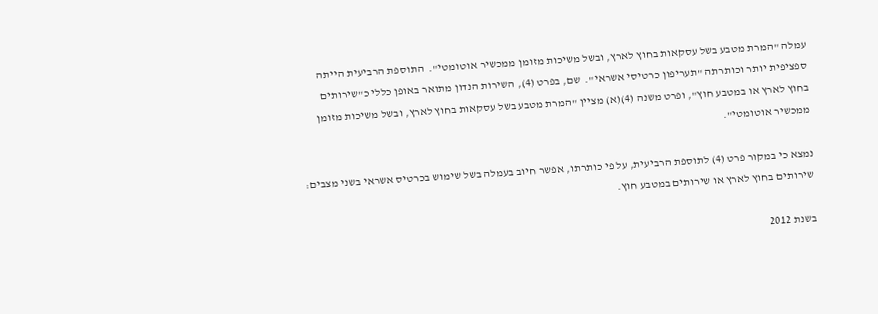עמלה "המרת מטבע בשל עסקאות בחוץ לארץ, ובשל משיכות מזומן ממכשיר אוטומטי".  התוספת הרביעית הייתה ספציפית יותר וכותרתה "תעריפון כרטיסי אשראי".  שם, בפרט (4), השירות הנדון מתואר באופן כללי כ"שירותים בחוץ לארץ או במטבע חוץ", ופרט משנה (4)(א) מציין "המרת מטבע בשל עסקאות בחוץ לארץ, ובשל משיכות מזומן ממכשיר אוטומטי".

נמצא כי במקור פרט (4) לתוספת הרביעית, על פי כותרתו, אפשר חיוב בעמלה בשל שימוש בכרטיס אשראי בשני מצבים: שירותים בחוץ לארץ או שירותים במטבע חוץ.

בשנת 2012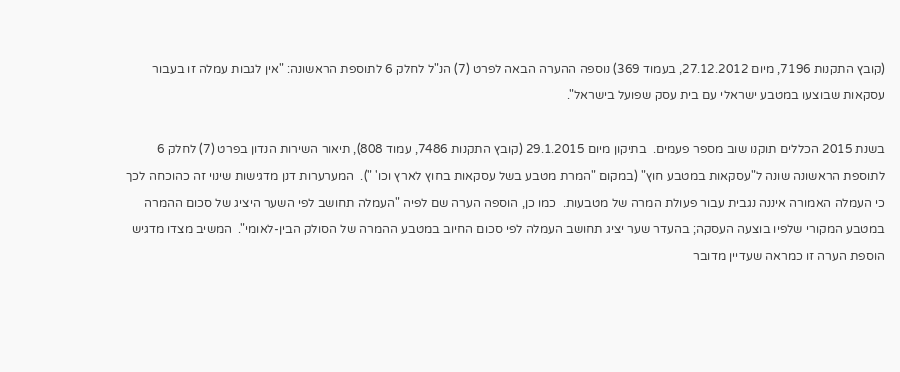(קובץ התקנות 7196, מיום 27.12.2012, בעמוד 369) נוספה ההערה הבאה לפרט (7) הנ"ל לחלק 6 לתוספת הראשונה: "אין לגבות עמלה זו בעבור עסקאות שבוצעו במטבע ישראלי עם בית עסק שפועל בישראל".

בשנת 2015 הכללים תוקנו שוב מספר פעמים.  בתיקון מיום 29.1.2015 (קובץ התקנות 7486, עמוד 808), תיאור השירות הנדון בפרט (7) לחלק 6 לתוספת הראשונה שונה ל"עסקאות במטבע חוץ" (במקום "המרת מטבע בשל עסקאות בחוץ לארץ וכו' ").  המערערות דנן מדגישות שינוי זה כהוכחה לכך כי העמלה האמורה איננה נגבית עבור פעולת המרה של מטבעות.  כמו כן, הוספה הערה שם לפיה "העמלה תחושב לפי השער היציג של סכום ההמרה במטבע המקורי שלפיו בוצעה העסקה; בהעדר שער יציג תחושב העמלה לפי סכום החיוב במטבע ההמרה של הסולק הבין-לאומי".  המשיב מצדו מדגיש הוספת הערה זו כמראה שעדיין מדובר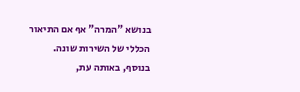בנושא "המרה" אף אם התיאור הכללי של השירות שונה.  בנוסף, באותה עת,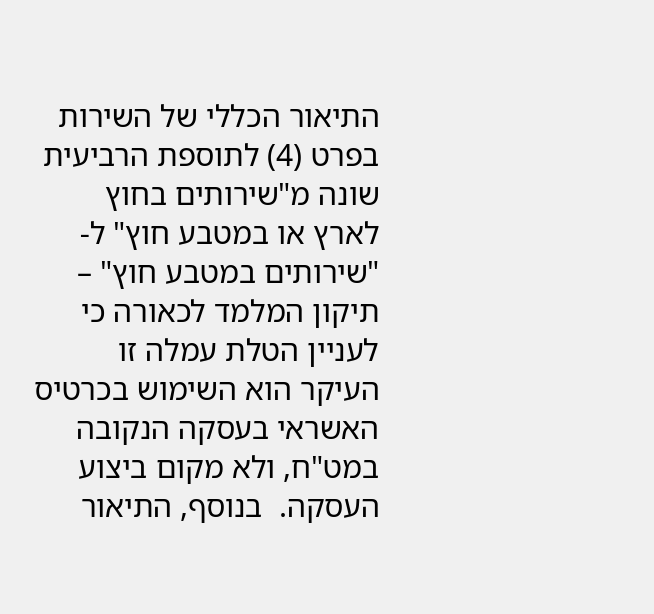התיאור הכללי של השירות בפרט (4) לתוספת הרביעית שונה מ"שירותים בחוץ לארץ או במטבע חוץ" ל- "שירותים במטבע חוץ" – תיקון המלמד לכאורה כי לעניין הטלת עמלה זו העיקר הוא השימוש בכרטיס האשראי בעסקה הנקובה במט"ח, ולא מקום ביצוע העסקה.  בנוסף, התיאור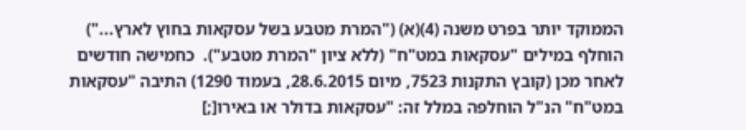הממוקד יותר בפרט משנה (4)(א) ("המרת מטבע בשל עסקאות בחוץ לארץ...") הוחלף במילים "עסקאות במט"ח" (ללא ציון "המרת מטבע").  כחמישה חודשים לאחר מכן (קובץ התקנות 7523, מיום 28.6.2015, בעמוד 1290) התיבה "עסקאות במט"ח" הנ"ל הוחלפה במלל זה: "עסקאות בדולר או באירו[;]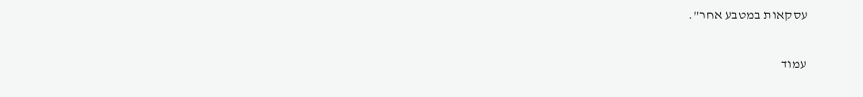עסקאות במטבע אחר".

עמוד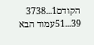הקודם1...3738
39...51עמוד הבא